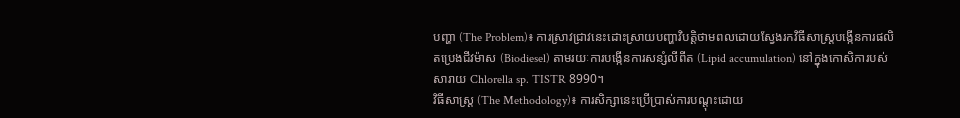បញ្ហា (The Problem)៖ ការស្រាវជ្រាវនេះដោះស្រាយបញ្ហាវិបត្តិថាមពលដោយស្វែងរកវិធីសាស្រ្តបង្កើនការផលិតប្រេងជីវម៉ាស (Biodiesel) តាមរយៈការបង្កើនការសន្សំលីពីត (Lipid accumulation) នៅក្នុងកោសិការបស់សារាយ Chlorella sp. TISTR 8990។
វិធីសាស្ត្រ (The Methodology)៖ ការសិក្សានេះប្រើប្រាស់ការបណ្តុះដោយ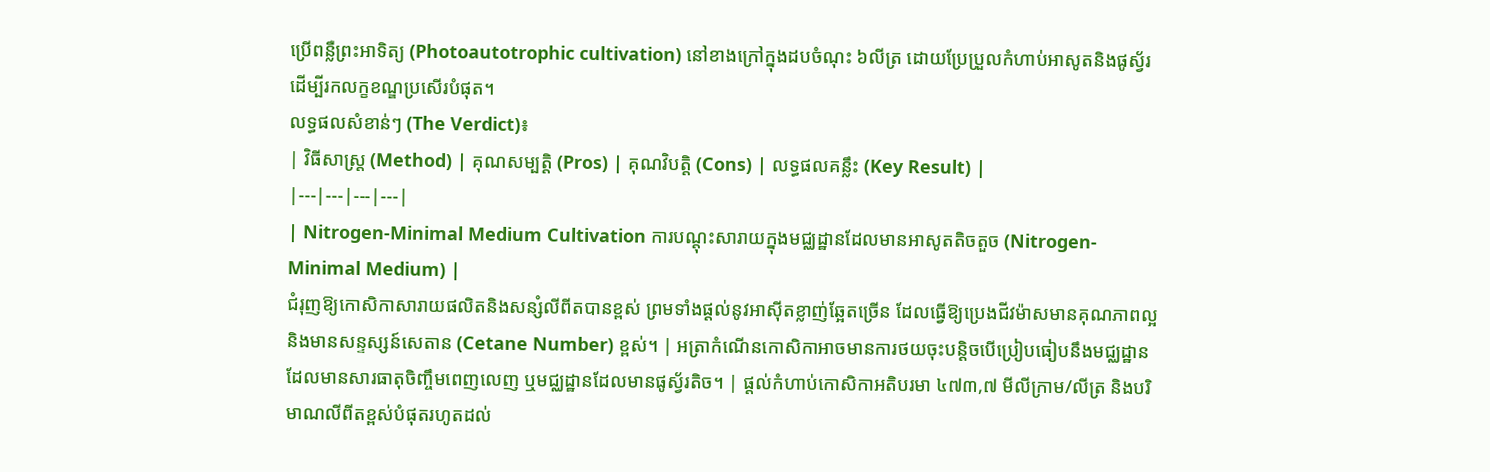ប្រើពន្លឺព្រះអាទិត្យ (Photoautotrophic cultivation) នៅខាងក្រៅក្នុងដបចំណុះ ៦លីត្រ ដោយប្រែប្រួលកំហាប់អាសូតនិងផូស្វ័រដើម្បីរកលក្ខខណ្ឌប្រសើរបំផុត។
លទ្ធផលសំខាន់ៗ (The Verdict)៖
| វិធីសាស្ត្រ (Method) | គុណសម្បត្តិ (Pros) | គុណវិបត្តិ (Cons) | លទ្ធផលគន្លឹះ (Key Result) |
|---|---|---|---|
| Nitrogen-Minimal Medium Cultivation ការបណ្តុះសារាយក្នុងមជ្ឈដ្ឋានដែលមានអាសូតតិចតួច (Nitrogen-Minimal Medium) |
ជំរុញឱ្យកោសិកាសារាយផលិតនិងសន្សំលីពីតបានខ្ពស់ ព្រមទាំងផ្តល់នូវអាស៊ីតខ្លាញ់ឆ្អែតច្រើន ដែលធ្វើឱ្យប្រេងជីវម៉ាសមានគុណភាពល្អ និងមានសន្ទស្សន៍សេតាន (Cetane Number) ខ្ពស់។ | អត្រាកំណើនកោសិកាអាចមានការថយចុះបន្តិចបើប្រៀបធៀបនឹងមជ្ឈដ្ឋានដែលមានសារធាតុចិញ្ចឹមពេញលេញ ឬមជ្ឈដ្ឋានដែលមានផូស្វ័រតិច។ | ផ្តល់កំហាប់កោសិកាអតិបរមា ៤៧៣,៧ មីលីក្រាម/លីត្រ និងបរិមាណលីពីតខ្ពស់បំផុតរហូតដល់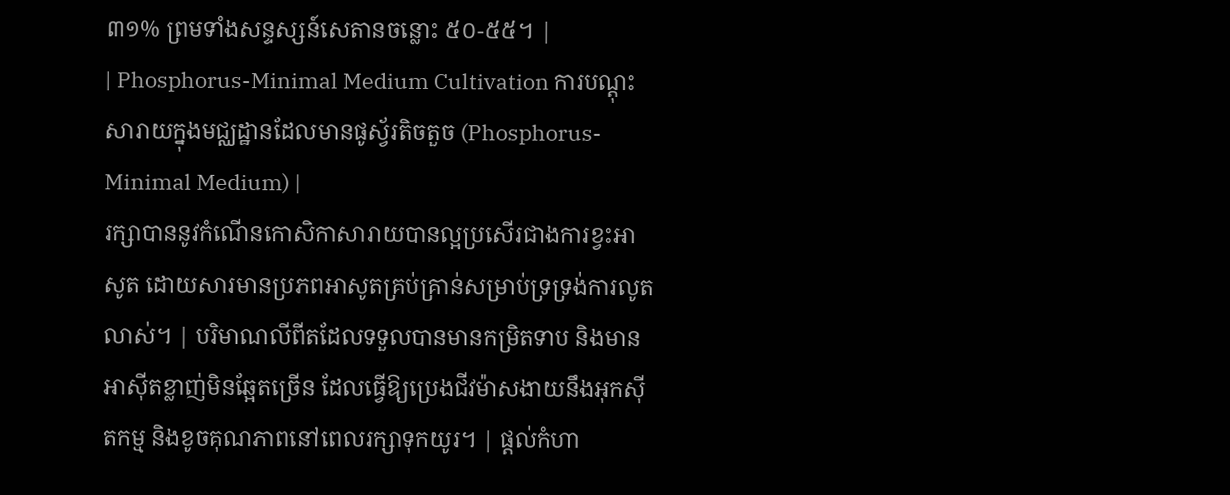៣១% ព្រមទាំងសន្ទស្សន៍សេតានចន្លោះ ៥០-៥៥។ |
| Phosphorus-Minimal Medium Cultivation ការបណ្តុះសារាយក្នុងមជ្ឈដ្ឋានដែលមានផូស្វ័រតិចតួច (Phosphorus-Minimal Medium) |
រក្សាបាននូវកំណើនកោសិកាសារាយបានល្អប្រសើរជាងការខ្វះអាសូត ដោយសារមានប្រភពអាសូតគ្រប់គ្រាន់សម្រាប់ទ្រទ្រង់ការលូតលាស់។ | បរិមាណលីពីតដែលទទួលបានមានកម្រិតទាប និងមានអាស៊ីតខ្លាញ់មិនឆ្អែតច្រើន ដែលធ្វើឱ្យប្រេងជីវម៉ាសងាយនឹងអុកស៊ីតកម្ម និងខូចគុណភាពនៅពេលរក្សាទុកយូរ។ | ផ្តល់កំហា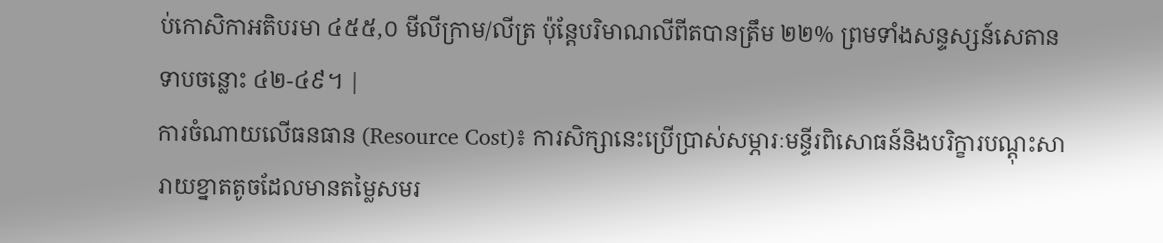ប់កោសិកាអតិបរមា ៤៥៥,០ មីលីក្រាម/លីត្រ ប៉ុន្តែបរិមាណលីពីតបានត្រឹម ២២% ព្រមទាំងសន្ទស្សន៍សេតានទាបចន្លោះ ៤២-៤៩។ |
ការចំណាយលើធនធាន (Resource Cost)៖ ការសិក្សានេះប្រើប្រាស់សម្ភារៈមន្ទីរពិសោធន៍និងបរិក្ខារបណ្តុះសារាយខ្នាតតូចដែលមានតម្លៃសមរ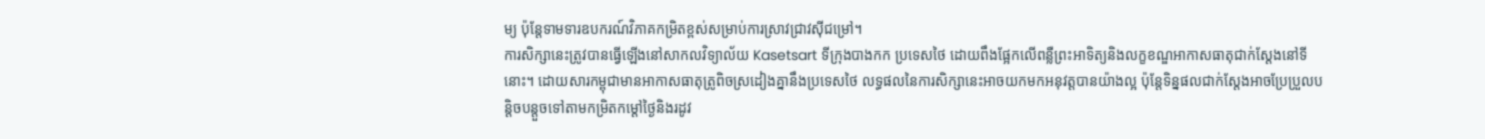ម្យ ប៉ុន្តែទាមទារឧបករណ៍វិភាគកម្រិតខ្ពស់សម្រាប់ការស្រាវជ្រាវស៊ីជម្រៅ។
ការសិក្សានេះត្រូវបានធ្វើឡើងនៅសាកលវិទ្យាល័យ Kasetsart ទីក្រុងបាងកក ប្រទេសថៃ ដោយពឹងផ្អែកលើពន្លឺព្រះអាទិត្យនិងលក្ខខណ្ឌអាកាសធាតុជាក់ស្តែងនៅទីនោះ។ ដោយសារកម្ពុជាមានអាកាសធាតុត្រូពិចស្រដៀងគ្នានឹងប្រទេសថៃ លទ្ធផលនៃការសិក្សានេះអាចយកមកអនុវត្តបានយ៉ាងល្អ ប៉ុន្តែទិន្នផលជាក់ស្តែងអាចប្រែប្រួលបន្តិចបន្តួចទៅតាមកម្រិតកម្តៅថ្ងៃនិងរដូវ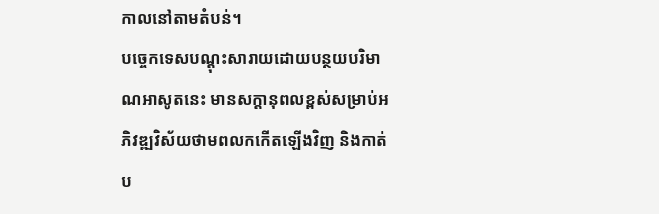កាលនៅតាមតំបន់។
បច្ចេកទេសបណ្តុះសារាយដោយបន្ថយបរិមាណអាសូតនេះ មានសក្តានុពលខ្ពស់សម្រាប់អភិវឌ្ឍវិស័យថាមពលកកើតឡើងវិញ និងកាត់ប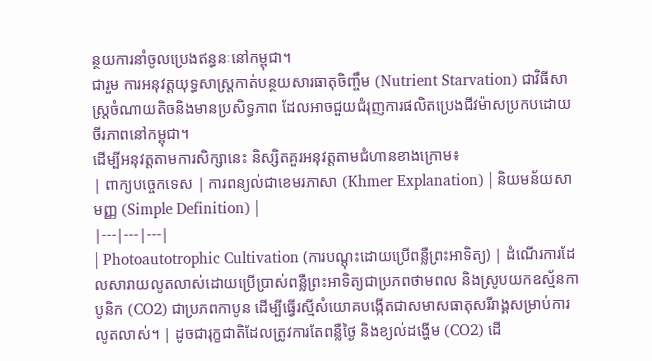ន្ថយការនាំចូលប្រេងឥន្ធនៈនៅកម្ពុជា។
ជារួម ការអនុវត្តយុទ្ធសាស្ត្រកាត់បន្ថយសារធាតុចិញ្ចឹម (Nutrient Starvation) ជាវិធីសាស្ត្រចំណាយតិចនិងមានប្រសិទ្ធភាព ដែលអាចជួយជំរុញការផលិតប្រេងជីវម៉ាសប្រកបដោយចីរភាពនៅកម្ពុជា។
ដើម្បីអនុវត្តតាមការសិក្សានេះ និស្សិតគួរអនុវត្តតាមជំហានខាងក្រោម៖
| ពាក្យបច្ចេកទេស | ការពន្យល់ជាខេមរភាសា (Khmer Explanation) | និយមន័យសាមញ្ញ (Simple Definition) |
|---|---|---|
| Photoautotrophic Cultivation (ការបណ្តុះដោយប្រើពន្លឺព្រះអាទិត្យ) | ដំណើរការដែលសារាយលូតលាស់ដោយប្រើប្រាស់ពន្លឺព្រះអាទិត្យជាប្រភពថាមពល និងស្រូបយកឧស្ម័នកាបូនិក (CO2) ជាប្រភពកាបូន ដើម្បីធ្វើរស្មីសំយោគបង្កើតជាសមាសធាតុសរីរាង្គសម្រាប់ការលូតលាស់។ | ដូចជារុក្ខជាតិដែលត្រូវការតែពន្លឺថ្ងៃ និងខ្យល់ដង្ហើម (CO2) ដើ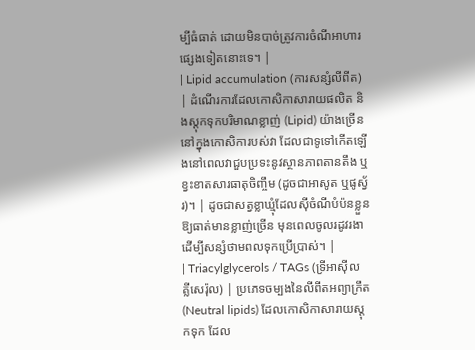ម្បីធំធាត់ ដោយមិនបាច់ត្រូវការចំណីអាហារផ្សេងទៀតនោះទេ។ |
| Lipid accumulation (ការសន្សំលីពីត) | ដំណើរការដែលកោសិកាសារាយផលិត និងស្តុកទុកបរិមាណខ្លាញ់ (Lipid) យ៉ាងច្រើននៅក្នុងកោសិការបស់វា ដែលជាទូទៅកើតឡើងនៅពេលវាជួបប្រទះនូវស្ថានភាពតានតឹង ឬខ្វះខាតសារធាតុចិញ្ចឹម (ដូចជាអាសូត ឬផូស្វ័រ)។ | ដូចជាសត្វខ្លាឃ្មុំដែលស៊ីចំណីបំប៉នខ្លួនឱ្យធាត់មានខ្លាញ់ច្រើន មុនពេលចូលរដូវរងា ដើម្បីសន្សំថាមពលទុកប្រើប្រាស់។ |
| Triacylglycerols / TAGs (ទ្រីអាស៊ីលគ្លីសេរ៉ុល) | ប្រភេទចម្បងនៃលីពីតអព្យាក្រឹត (Neutral lipids) ដែលកោសិកាសារាយស្តុកទុក ដែល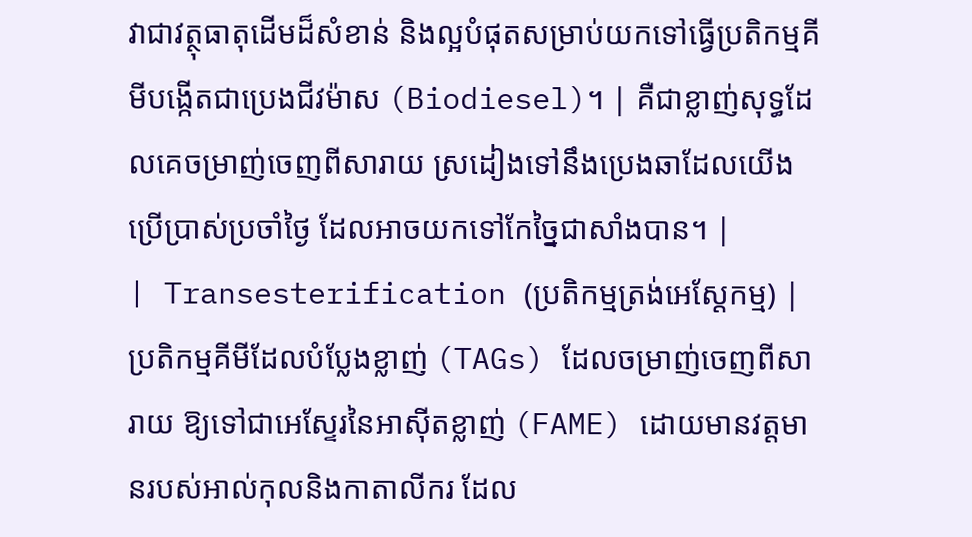វាជាវត្ថុធាតុដើមដ៏សំខាន់ និងល្អបំផុតសម្រាប់យកទៅធ្វើប្រតិកម្មគីមីបង្កើតជាប្រេងជីវម៉ាស (Biodiesel)។ | គឺជាខ្លាញ់សុទ្ធដែលគេចម្រាញ់ចេញពីសារាយ ស្រដៀងទៅនឹងប្រេងឆាដែលយើងប្រើប្រាស់ប្រចាំថ្ងៃ ដែលអាចយកទៅកែច្នៃជាសាំងបាន។ |
| Transesterification (ប្រតិកម្មត្រង់អេស្តែកម្ម) | ប្រតិកម្មគីមីដែលបំប្លែងខ្លាញ់ (TAGs) ដែលចម្រាញ់ចេញពីសារាយ ឱ្យទៅជាអេស្ទែរនៃអាស៊ីតខ្លាញ់ (FAME) ដោយមានវត្តមានរបស់អាល់កុលនិងកាតាលីករ ដែល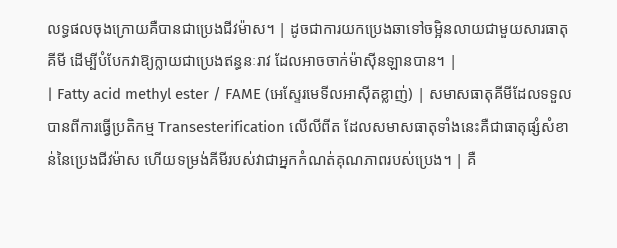លទ្ធផលចុងក្រោយគឺបានជាប្រេងជីវម៉ាស។ | ដូចជាការយកប្រេងឆាទៅចម្អិនលាយជាមួយសារធាតុគីមី ដើម្បីបំបែកវាឱ្យក្លាយជាប្រេងឥន្ធនៈរាវ ដែលអាចចាក់ម៉ាស៊ីនឡានបាន។ |
| Fatty acid methyl ester / FAME (អេស្ទែរមេទីលអាស៊ីតខ្លាញ់) | សមាសធាតុគីមីដែលទទួលបានពីការធ្វើប្រតិកម្ម Transesterification លើលីពីត ដែលសមាសធាតុទាំងនេះគឺជាធាតុផ្សំសំខាន់នៃប្រេងជីវម៉ាស ហើយទម្រង់គីមីរបស់វាជាអ្នកកំណត់គុណភាពរបស់ប្រេង។ | គឺ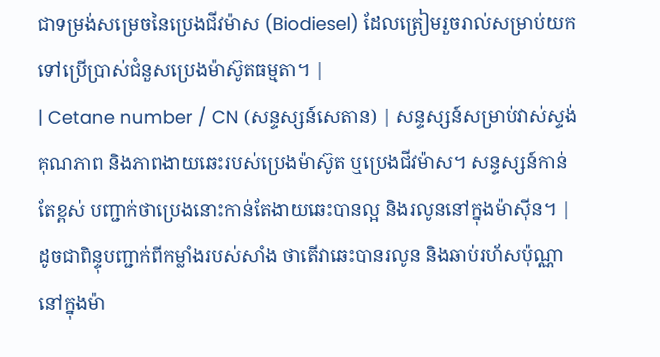ជាទម្រង់សម្រេចនៃប្រេងជីវម៉ាស (Biodiesel) ដែលត្រៀមរួចរាល់សម្រាប់យកទៅប្រើប្រាស់ជំនួសប្រេងម៉ាស៊ូតធម្មតា។ |
| Cetane number / CN (សន្ទស្សន៍សេតាន) | សន្ទស្សន៍សម្រាប់វាស់ស្ទង់គុណភាព និងភាពងាយឆេះរបស់ប្រេងម៉ាស៊ូត ឬប្រេងជីវម៉ាស។ សន្ទស្សន៍កាន់តែខ្ពស់ បញ្ជាក់ថាប្រេងនោះកាន់តែងាយឆេះបានល្អ និងរលូននៅក្នុងម៉ាស៊ីន។ | ដូចជាពិន្ទុបញ្ជាក់ពីកម្លាំងរបស់សាំង ថាតើវាឆេះបានរលូន និងឆាប់រហ័សប៉ុណ្ណានៅក្នុងម៉ា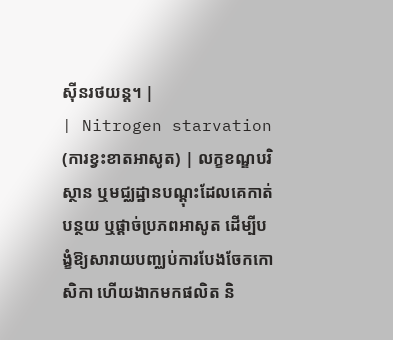ស៊ីនរថយន្ត។ |
| Nitrogen starvation (ការខ្វះខាតអាសូត) | លក្ខខណ្ឌបរិស្ថាន ឬមជ្ឈដ្ឋានបណ្តុះដែលគេកាត់បន្ថយ ឬផ្តាច់ប្រភពអាសូត ដើម្បីបង្ខំឱ្យសារាយបញ្ឈប់ការបែងចែកកោសិកា ហើយងាកមកផលិត និ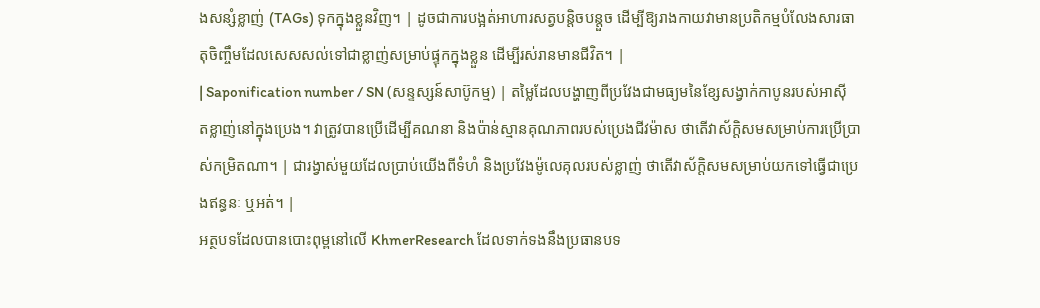ងសន្សំខ្លាញ់ (TAGs) ទុកក្នុងខ្លួនវិញ។ | ដូចជាការបង្អត់អាហារសត្វបន្តិចបន្តួច ដើម្បីឱ្យរាងកាយវាមានប្រតិកម្មបំលែងសារធាតុចិញ្ចឹមដែលសេសសល់ទៅជាខ្លាញ់សម្រាប់ផ្ទុកក្នុងខ្លួន ដើម្បីរស់រានមានជីវិត។ |
| Saponification number / SN (សន្ទស្សន៍សាប៊ូកម្ម) | តម្លៃដែលបង្ហាញពីប្រវែងជាមធ្យមនៃខ្សែសង្វាក់កាបូនរបស់អាស៊ីតខ្លាញ់នៅក្នុងប្រេង។ វាត្រូវបានប្រើដើម្បីគណនា និងប៉ាន់ស្មានគុណភាពរបស់ប្រេងជីវម៉ាស ថាតើវាស័ក្តិសមសម្រាប់ការប្រើប្រាស់កម្រិតណា។ | ជារង្វាស់មួយដែលប្រាប់យើងពីទំហំ និងប្រវែងម៉ូលេគុលរបស់ខ្លាញ់ ថាតើវាស័ក្តិសមសម្រាប់យកទៅធ្វើជាប្រេងឥន្ធនៈ ឬអត់។ |
អត្ថបទដែលបានបោះពុម្ពនៅលើ KhmerResearch ដែលទាក់ទងនឹងប្រធានបទ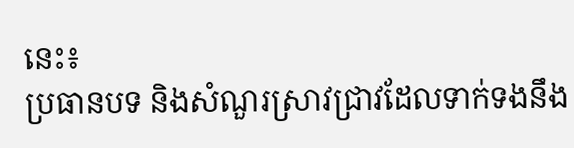នេះ៖
ប្រធានបទ និងសំណួរស្រាវជ្រាវដែលទាក់ទងនឹង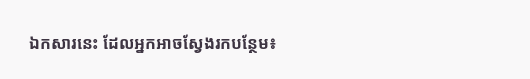ឯកសារនេះ ដែលអ្នកអាចស្វែងរកបន្ថែម៖